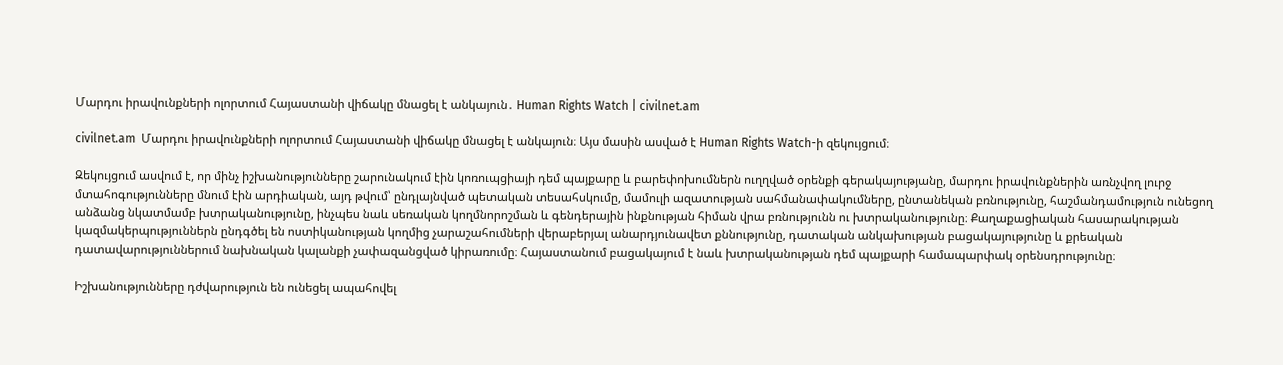Մարդու իրավունքների ոլորտում Հայաստանի վիճակը մնացել է անկայուն․ Human Rights Watch | civilnet.am

civilnet.am  Մարդու իրավունքների ոլորտում Հայաստանի վիճակը մնացել է անկայուն։ Այս մասին ասված է Human Rights Watch-ի զեկույցում։

Զեկույցում ասվում է, որ մինչ իշխանությունները շարունակում էին կոռուպցիայի դեմ պայքարը և բարեփոխումներն ուղղված օրենքի գերակայությանը, մարդու իրավունքներին առնչվող լուրջ մտահոգությունները մնում էին արդիական, այդ թվում՝ ընդլայնված պետական տեսահսկումը, մամուլի ազատության սահմանափակումները, ընտանեկան բռնությունը, հաշմանդամություն ունեցող անձանց նկատմամբ խտրականությունը, ինչպես նաև սեռական կողմնորոշման և գենդերային ինքնության հիման վրա բռնությունն ու խտրականությունը։ Քաղաքացիական հասարակության կազմակերպություններն ընդգծել են ոստիկանության կողմից չարաշահումների վերաբերյալ անարդյունավետ քննությունը, դատական անկախության բացակայությունը և քրեական դատավարություններում նախնական կալանքի չափազանցված կիրառումը։ Հայաստանում բացակայում է նաև խտրականության դեմ պայքարի համապարփակ օրենսդրությունը։

Իշխանությունները դժվարություն են ունեցել ապահովել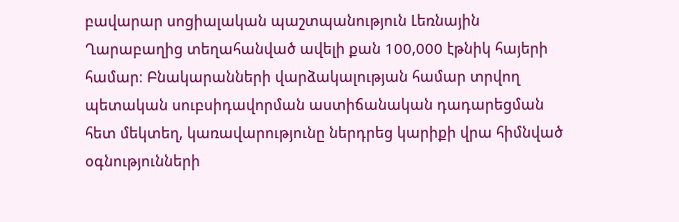բավարար սոցիալական պաշտպանություն Լեռնային Ղարաբաղից տեղահանված ավելի քան 100,000 էթնիկ հայերի համար։ Բնակարանների վարձակալության համար տրվող պետական սուբսիդավորման աստիճանական դադարեցման հետ մեկտեղ, կառավարությունը ներդրեց կարիքի վրա հիմնված օգնությունների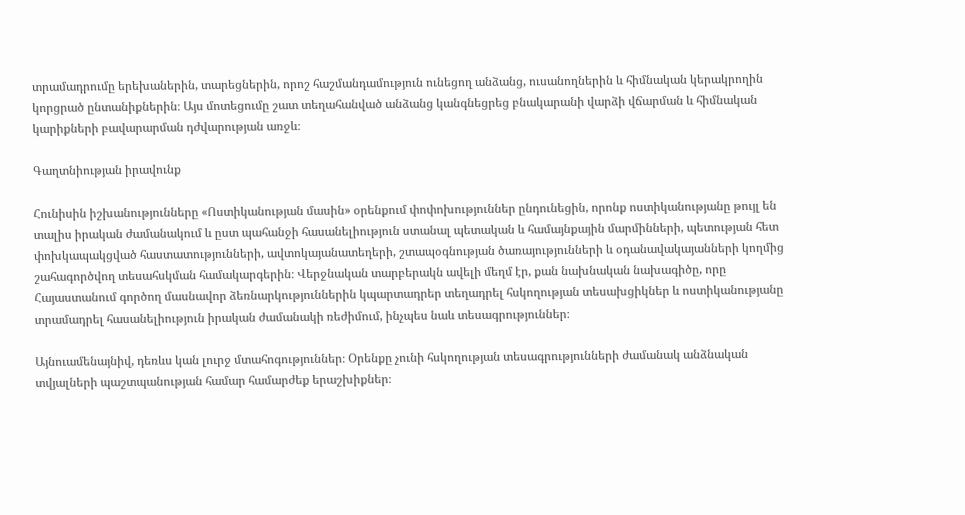տրամադրումը երեխաներին, տարեցներին, որոշ հաշմանդամություն ունեցող անձանց, ուսանողներին և հիմնական կերակրողին կորցրած ընտանիքներին։ Այս մոտեցումը շատ տեղահանված անձանց կանգնեցրեց բնակարանի վարձի վճարման և հիմնական կարիքների բավարարման դժվարության առջև։

Գաղտնիության իրավունք

Հունիսին իշխանությունները «Ոստիկանության մասին» օրենքում փոփոխություններ ընդունեցին, որոնք ոստիկանությանը թույլ են տալիս իրական ժամանակում և ըստ պահանջի հասանելիություն ստանալ պետական և համայնքային մարմինների, պետության հետ փոխկապակցված հաստատությունների, ավտոկայանատեղերի, շտապօգնության ծառայությունների և օդանավակայանների կողմից շահագործվող տեսահսկման համակարգերին։ Վերջնական տարբերակն ավելի մեղմ էր, քան նախնական նախագիծը, որը Հայաստանում գործող մասնավոր ձեռնարկություններին կպարտադրեր տեղադրել հսկողության տեսախցիկներ և ոստիկանությանը տրամադրել հասանելիություն իրական ժամանակի ռեժիմում, ինչպես նաև տեսագրություններ։

Այնուամենայնիվ, դեռևս կան լուրջ մտահոգություններ։ Օրենքը չունի հսկողության տեսագրությունների ժամանակ անձնական տվյալների պաշտպանության համար համարժեք երաշխիքներ։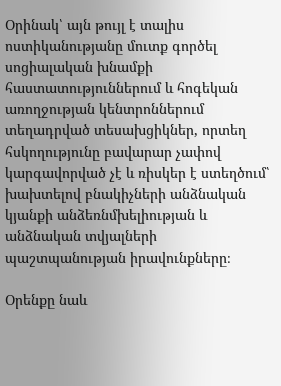Օրինակ՝ այն թույլ է տալիս ոստիկանությանը մուտք գործել սոցիալական խնամքի հաստատություններում և հոգեկան առողջության կենտրոններում տեղադրված տեսախցիկներ, որտեղ հսկողությունը բավարար չափով կարգավորված չէ և ռիսկեր է ստեղծում՝ խախտելով բնակիչների անձնական կյանքի անձեռնմխելիության և անձնական տվյալների պաշտպանության իրավունքները։

Օրենքը նաև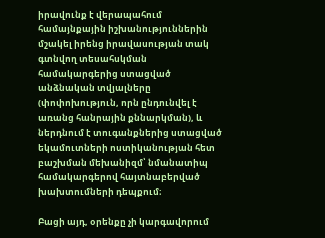իրավունք է վերապահում համայնքային իշխանություններին մշակել իրենց իրավասության տակ գտնվող տեսահսկման համակարգերից ստացված անձնական տվյալները (փոփոխություն, որն ընդունվել է առանց հանրային քննարկման), և ներդնում է տուգանքներից ստացված եկամուտների ոստիկանության հետ բաշխման մեխանիզմ՝ նմանատիպ համակարգերով հայտնաբերված խախտումների դեպքում։

Բացի այդ, օրենքը չի կարգավորում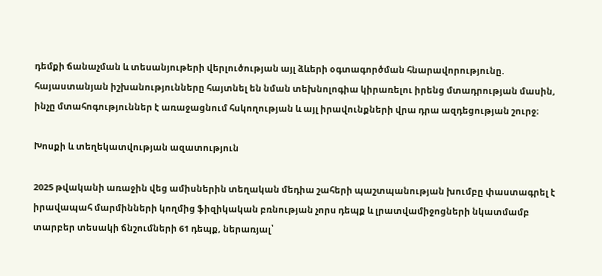դեմքի ճանաչման և տեսանյութերի վերլուծության այլ ձևերի օգտագործման հնարավորությունը. հայաստանյան իշխանությունները հայտնել են նման տեխնոլոգիա կիրառելու իրենց մտադրության մասին, ինչը մտահոգություններ է առաջացնում հսկողության և այլ իրավունքների վրա դրա ազդեցության շուրջ։

Խոսքի և տեղեկատվության ազատություն

2025 թվականի առաջին վեց ամիսներին տեղական մեդիա շահերի պաշտպանության խումբը փաստագրել է իրավապահ մարմինների կողմից ֆիզիկական բռնության չորս դեպք և լրատվամիջոցների նկատմամբ տարբեր տեսակի ճնշումների 61 դեպք, ներառյալ՝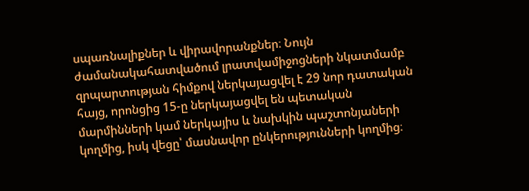սպառնալիքներ և վիրավորանքներ։ Նույն ժամանակահատվածում լրատվամիջոցների նկատմամբ զրպարտության հիմքով ներկայացվել է 29 նոր դատական հայց, որոնցից 15-ը ներկայացվել են պետական մարմինների կամ ներկայիս և նախկին պաշտոնյաների կողմից, իսկ վեցը՝ մասնավոր ընկերությունների կողմից։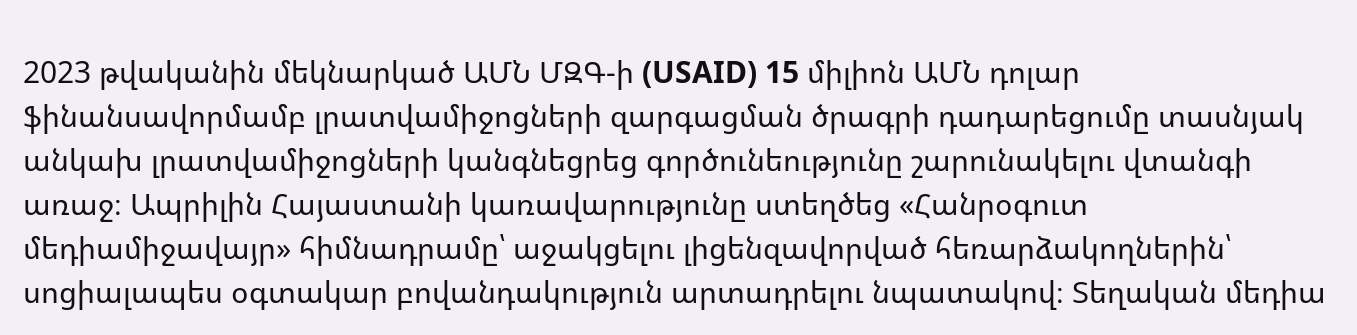2023 թվականին մեկնարկած ԱՄՆ ՄԶԳ-ի (USAID) 15 միլիոն ԱՄՆ դոլար ֆինանսավորմամբ լրատվամիջոցների զարգացման ծրագրի դադարեցումը տասնյակ անկախ լրատվամիջոցների կանգնեցրեց գործունեությունը շարունակելու վտանգի առաջ։ Ապրիլին Հայաստանի կառավարությունը ստեղծեց «Հանրօգուտ մեդիամիջավայր» հիմնադրամը՝ աջակցելու լիցենզավորված հեռարձակողներին՝ սոցիալապես օգտակար բովանդակություն արտադրելու նպատակով։ Տեղական մեդիա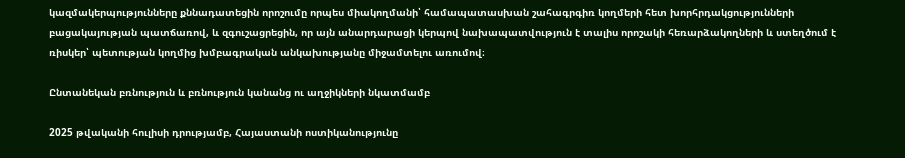կազմակերպությունները քննադատեցին որոշումը որպես միակողմանի՝ համապատասխան շահագրգիռ կողմերի հետ խորհրդակցությունների բացակայության պատճառով, և զգուշացրեցին, որ այն անարդարացի կերպով նախապատվություն է տալիս որոշակի հեռարձակողների և ստեղծում է ռիսկեր՝ պետության կողմից խմբագրական անկախությանը միջամտելու առումով։

Ընտանեկան բռնություն և բռնություն կանանց ու աղջիկների նկատմամբ

2025 թվականի հուլիսի դրությամբ, Հայաստանի ոստիկանությունը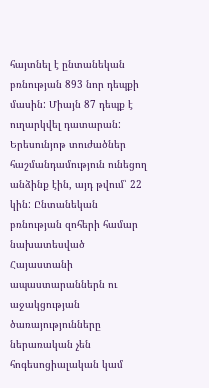հայտնել է ընտանեկան բռնության 893 նոր դեպքի մասին: Միայն 87 դեպք է ուղարկվել դատարան: Երեսունյոթ տուժածներ հաշմանդամություն ունեցող անձինք էին, այդ թվում՝ 22 կին: Ընտանեկան բռնության զոհերի համար նախատեսված Հայաստանի ապաստարաններն ու աջակցության ծառայությունները ներառական չեն հոգեսոցիալական կամ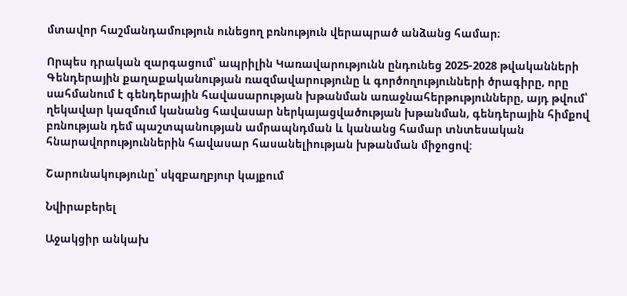մտավոր հաշմանդամություն ունեցող բռնություն վերապրած անձանց համար։

Որպես դրական զարգացում՝ ապրիլին Կառավարությունն ընդունեց 2025-2028 թվականների Գենդերային քաղաքականության ռազմավարությունը և գործողությունների ծրագիրը, որը սահմանում է գենդերային հավասարության խթանման առաջնահերթությունները, այդ թվում՝ ղեկավար կազմում կանանց հավասար ներկայացվածության խթանման, գենդերային հիմքով բռնության դեմ պաշտպանության ամրապնդման և կանանց համար տնտեսական հնարավորություններին հավասար հասանելիության խթանման միջոցով:

Շարունակությունը՝ սկզբաղբյուր կայքում

Նվիրաբերել

Աջակցիր անկախ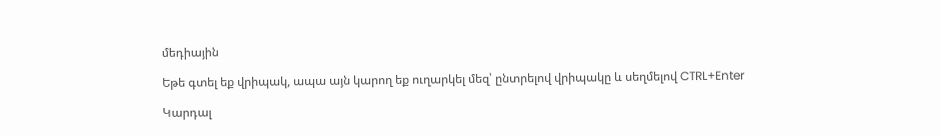մեդիային

Եթե գտել եք վրիպակ, ապա այն կարող եք ուղարկել մեզ՝ ընտրելով վրիպակը և սեղմելով CTRL+Enter

Կարդալ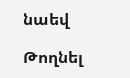նաեվ

Թողնել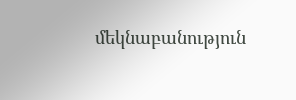մեկնաբանություն